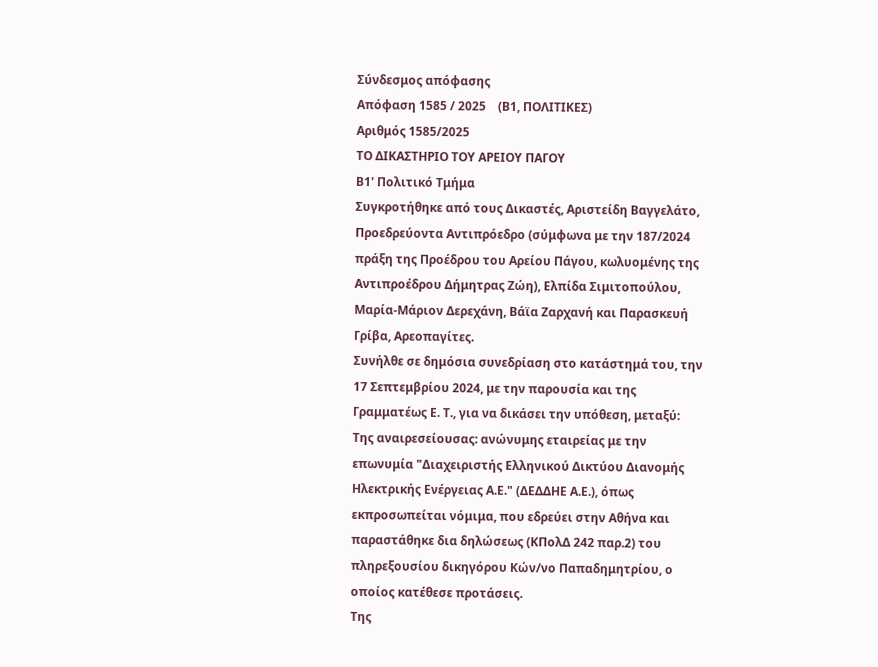Σύνδεσμος απόφασης
Απόφαση 1585 / 2025    (Β1, ΠΟΛΙΤΙΚΕΣ)
Αριθμός 1585/2025
ΤΟ ΔΙΚΑΣΤΗΡΙΟ ΤΟΥ ΑΡΕΙΟΥ ΠΑΓΟΥ
Β1' Πολιτικό Τμήμα
Συγκροτήθηκε από τους Δικαστές, Αριστείδη Βαγγελάτο, Προεδρεύοντα Αντιπρόεδρο (σύμφωνα με την 187/2024 πράξη της Προέδρου του Αρείου Πάγου, κωλυομένης της Αντιπροέδρου Δήμητρας Ζώη), Ελπίδα Σιμιτοπούλου, Μαρία-Μάριον Δερεχάνη, Βάϊα Ζαρχανή και Παρασκευή Γρίβα, Αρεοπαγίτες.
Συνήλθε σε δημόσια συνεδρίαση στο κατάστημά του, την 17 Σεπτεμβρίου 2024, με την παρουσία και της Γραμματέως Ε. Τ., για να δικάσει την υπόθεση, μεταξύ:
Της αναιρεσείουσας: ανώνυμης εταιρείας με την επωνυμία "Διαχειριστής Ελληνικού Δικτύου Διανομής Ηλεκτρικής Ενέργειας Α.Ε." (ΔΕΔΔΗΕ Α.Ε.), όπως εκπροσωπείται νόμιμα, που εδρεύει στην Αθήνα και παραστάθηκε δια δηλώσεως (ΚΠολΔ 242 παρ.2) του πληρεξουσίου δικηγόρου Κών/νο Παπαδημητρίου, ο οποίος κατέθεσε προτάσεις.
Της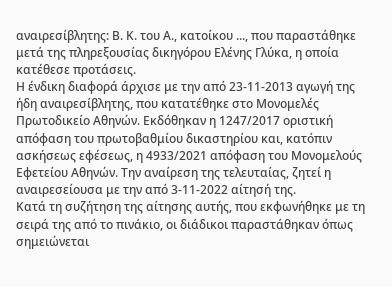αναιρεσίβλητης: Β. Κ. του Α., κατοίκου ..., που παραστάθηκε μετά της πληρεξουσίας δικηγόρου Ελένης Γλύκα, η οποία κατέθεσε προτάσεις.
Η ένδικη διαφορά άρχισε με την από 23-11-2013 αγωγή της ήδη αναιρεσίβλητης, που κατατέθηκε στο Μονομελές Πρωτοδικείο Αθηνών. Εκδόθηκαν η 1247/2017 οριστική απόφαση του πρωτοβαθμίου δικαστηρίου και, κατόπιν ασκήσεως εφέσεως, η 4933/2021 απόφαση του Μονομελούς Εφετείου Αθηνών. Την αναίρεση της τελευταίας, ζητεί η αναιρεσείουσα με την από 3-11-2022 αίτησή της.
Κατά τη συζήτηση της αίτησης αυτής, που εκφωνήθηκε με τη σειρά της από το πινάκιο, οι διάδικοι παραστάθηκαν όπως σημειώνεται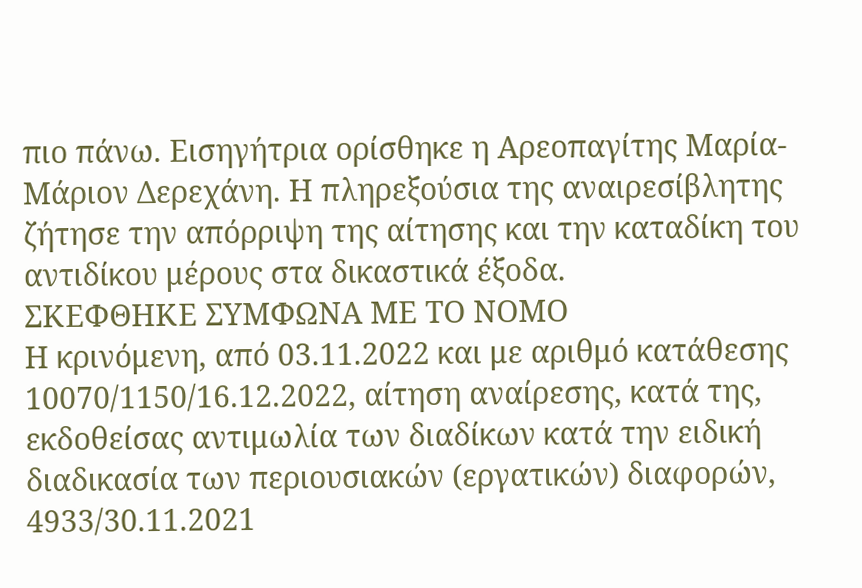πιο πάνω. Εισηγήτρια ορίσθηκε η Αρεοπαγίτης Μαρία-Μάριον Δερεχάνη. Η πληρεξούσια της αναιρεσίβλητης ζήτησε την απόρριψη της αίτησης και την καταδίκη του αντιδίκου μέρους στα δικαστικά έξοδα.
ΣΚΕΦΘΗΚΕ ΣΥΜΦΩΝΑ ΜΕ ΤΟ ΝΟΜΟ
Η κρινόμενη, από 03.11.2022 και με αριθμό κατάθεσης 10070/1150/16.12.2022, αίτηση αναίρεσης, κατά της, εκδοθείσας αντιμωλία των διαδίκων κατά την ειδική διαδικασία των περιουσιακών (εργατικών) διαφορών, 4933/30.11.2021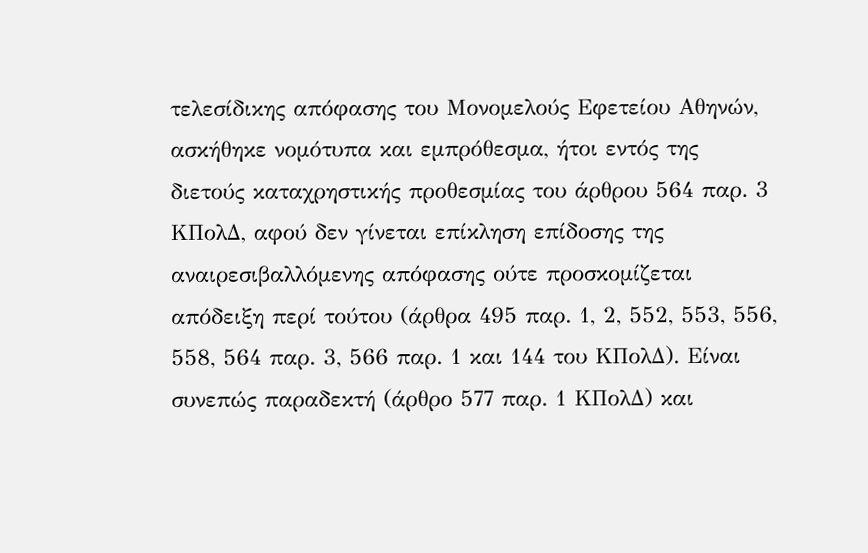τελεσίδικης απόφασης του Μονομελούς Εφετείου Αθηνών, ασκήθηκε νομότυπα και εμπρόθεσμα, ήτοι εντός της διετούς καταχρηστικής προθεσμίας του άρθρου 564 παρ. 3 ΚΠολΔ, αφού δεν γίνεται επίκληση επίδοσης της αναιρεσιβαλλόμενης απόφασης ούτε προσκομίζεται απόδειξη περί τούτου (άρθρα 495 παρ. 1, 2, 552, 553, 556, 558, 564 παρ. 3, 566 παρ. 1 και 144 του ΚΠολΔ). Είναι συνεπώς παραδεκτή (άρθρο 577 παρ. 1 ΚΠολΔ) και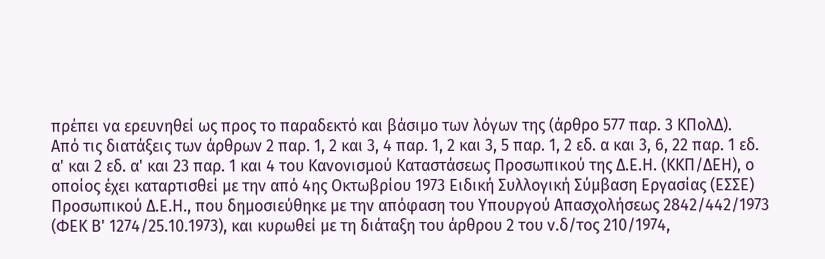πρέπει να ερευνηθεί ως προς το παραδεκτό και βάσιμο των λόγων της (άρθρο 577 παρ. 3 ΚΠολΔ).
Από τις διατάξεις των άρθρων 2 παρ. 1, 2 και 3, 4 παρ. 1, 2 και 3, 5 παρ. 1, 2 εδ. α και 3, 6, 22 παρ. 1 εδ. α' και 2 εδ. α' και 23 παρ. 1 και 4 του Κανονισμού Καταστάσεως Προσωπικού της Δ.Ε.Η. (ΚΚΠ/ΔΕΗ), ο οποίος έχει καταρτισθεί με την από 4ης Οκτωβρίου 1973 Ειδική Συλλογική Σύμβαση Εργασίας (ΕΣΣΕ) Προσωπικού Δ.Ε.Η., που δημοσιεύθηκε με την απόφαση του Υπουργού Απασχολήσεως 2842/442/1973 (ΦΕΚ Β' 1274/25.10.1973), και κυρωθεί με τη διάταξη του άρθρου 2 του ν.δ/τος 210/1974,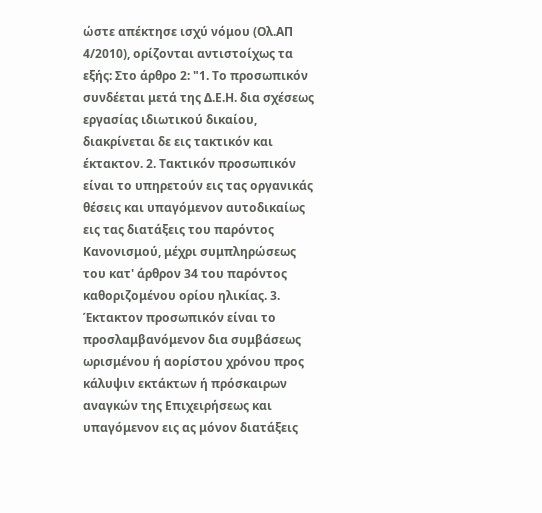ώστε απέκτησε ισχύ νόμου (Ολ.ΑΠ 4/2010), ορίζονται αντιστοίχως τα εξής: Στο άρθρο 2: "1. Το προσωπικόν συνδέεται μετά της Δ.Ε.Η. δια σχέσεως εργασίας ιδιωτικού δικαίου, διακρίνεται δε εις τακτικόν και έκτακτον. 2. Τακτικόν προσωπικόν είναι το υπηρετούν εις τας οργανικάς θέσεις και υπαγόμενον αυτοδικαίως εις τας διατάξεις του παρόντος Κανονισμού, μέχρι συμπληρώσεως του κατ' άρθρον 34 του παρόντος καθοριζομένου ορίου ηλικίας. 3. Έκτακτον προσωπικόν είναι το προσλαμβανόμενον δια συμβάσεως ωρισμένου ή αορίστου χρόνου προς κάλυψιν εκτάκτων ή πρόσκαιρων αναγκών της Επιχειρήσεως και υπαγόμενον εις ας μόνον διατάξεις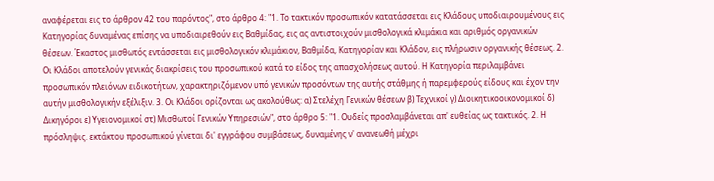αναφέρεται εις το άρθρον 42 του παρόντος", στο άρθρο 4: "1. Το τακτικόν προσωπικόν κατατάσσεται εις Κλάδους υποδιαιρουμένους εις Κατηγορίας δυναμένας επίσης να υποδιαιρεθούν εις Βαθμίδας, εις ας αντιστοιχούν μισθολογικά κλιμάκια και αριθμός οργανικών θέσεων. Έκαστος μισθωτός εντάσσεται εις μισθολογικόν κλιμάκιον, Βαθμίδα, Κατηγορίαν και Κλάδον, εις πλήρωσιν οργανικής θέσεως. 2. Οι Κλάδοι αποτελούν γενικάς διακρίσεις του προσωπικού κατά το είδος της απασχολήσεως αυτού. Η Κατηγορία περιλαμβάνει προσωπικόν πλειόνων ειδικοτήτων, χαρακτηριζόμενον υπό γενικών προσόντων της αυτής στάθμης ή παρεμφερούς είδους και έχον την αυτήν μισθολογικήν εξέλιξιν. 3. Οι Κλάδοι ορίζονται ως ακολούθως: α) Στελέχη Γενικών θέσεων β) Τεχνικοί γ) Διοικητικοοικονομικοί δ) Δικηγόροι ε) Υγειονομικοί στ) Μισθωτοί Γενικών Υπηρεσιών", στο άρθρο 5: "1. Ουδείς προσλαμβάνεται απ' ευθείας ως τακτικός. 2. Η πρόσληψις. εκτάκτου προσωπικού γίνεται δι' εγγράφου συμβάσεως, δυναμένης ν' ανανεωθή μέχρι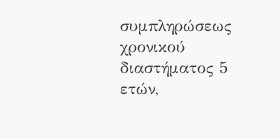συμπληρώσεως χρονικού διαστήματος 5 ετών,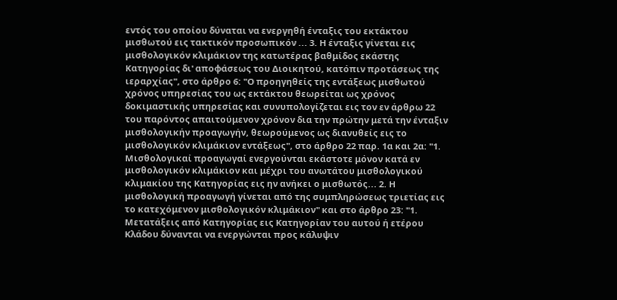εντός του οποίου δύναται να ενεργηθή ένταξις του εκτάκτου μισθωτού εις τακτικόν προσωπικόν ... 3. Η ένταξις γίνεται εις μισθολογικόν κλιμάκιον της κατωτέρας βαθμίδος εκάστης Κατηγορίας δι' αποφάσεως του Διοικητού, κατόπιν προτάσεως της ιεραρχίας", στο άρθρο 6: "Ο προηγηθείς της εντάξεως μισθωτού χρόνος υπηρεσίας του ως εκτάκτου θεωρείται ως χρόνος δοκιμαστικής υπηρεσίας και συνυπολογίζεται εις τον εν άρθρω 22 του παρόντος απαιτούμενον χρόνον δια την πρώτην μετά την ένταξιν μισθολογικήν προαγωγήν, θεωρούμενος ως διανυθείς εις το μισθολογικόν κλιμάκιον εντάξεως", στο άρθρο 22 παρ. 1α και 2α: "1. Μισθολογικαί προαγωγαί ενεργούνται εκάστοτε μόνον κατά εν μισθολογικόν κλιμάκιον και μέχρι του ανωτάτου μισθολογικού κλιμακίου της Κατηγορίας εις ην ανήκει ο μισθωτός... 2. Η μισθολογική προαγωγή γίνεται από της συμπληρώσεως τριετίας εις το κατεχόμενον μισθολογικόν κλιμάκιον" και στο άρθρο 23: "1. Μετατάξεις από Κατηγορίας εις Κατηγορίαν του αυτού ή ετέρου Κλάδου δύνανται να ενεργώνται προς κάλυψιν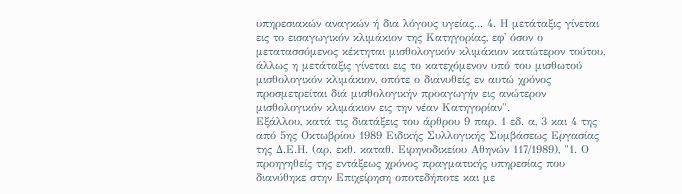υπηρεσιακών αναγκών ή δια λόγους υγείας... 4. Η μετάταξις γίνεται εις το εισαγωγικόν κλιμάκιον της Κατηγορίας, εφ' όσον ο μετατασσόμενος κέκτηται μισθολογικόν κλιμάκιον κατώτερον τούτου, άλλως η μετάταξις γίνεται εις το κατεχόμενον υπό του μισθωτού μισθολογικόν κλιμάκιον, οπότε ο διανυθείς εν αυτώ χρόνος προσμετρείται διά μισθολογικήν προαγωγήν εις ανώτερον μισθολογικόν κλιμάκιον εις την νέαν Κατηγορίαν".
Εξάλλου, κατά τις διατάξεις του άρθρου 9 παρ. 1 εδ. α, 3 και 4 της από 5ης Οκτωβρίου 1989 Ειδικής Συλλογικής Συμβάσεως Εργασίας της Δ.Ε.Η. (αρ. εκθ. καταθ. Ειρηνοδικείου Αθηνών 117/1989), "1. Ο προηγηθείς της εντάξεως χρόνος πραγματικής υπηρεσίας που διανύθηκε στην Επιχείρηση οποτεδήποτε και με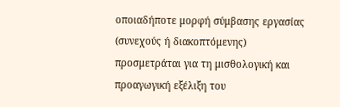οποιαδήποτε μορφή σύμβασης εργασίας (συνεχούς ή διακοπτόμενης) προσμετράται για τη μισθολογική και προαγωγική εξέλιξη του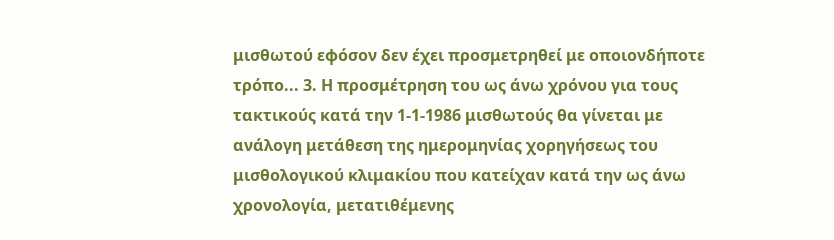μισθωτού εφόσον δεν έχει προσμετρηθεί με οποιονδήποτε τρόπο... 3. Η προσμέτρηση του ως άνω χρόνου για τους τακτικούς κατά την 1-1-1986 μισθωτούς θα γίνεται με ανάλογη μετάθεση της ημερομηνίας χορηγήσεως του μισθολογικού κλιμακίου που κατείχαν κατά την ως άνω χρονολογία, μετατιθέμενης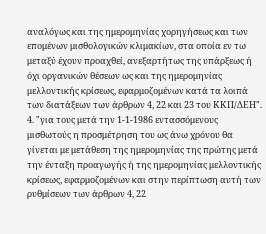αναλόγως και της ημερομηνίας χορηγήσεως και των επομένων μισθολογικών κλιμακίων, στα οποία εν τω μεταξύ έχουν προαχθεί, ανεξαρτήτως της υπάρξεως ή όχι οργανικών θέσεων ως και της ημερομηνίας μελλοντικής κρίσεως, εφαρμοζομένων κατά τα λοιπά των διατάξεων των άρθρων 4, 22 και 23 του ΚΚΠ/ΔΕΗ". 4. "για τους μετά την 1-1-1986 εντασσόμενους μισθωτούς η προσμέτρηση του ως άνω χρόνου θα γίνεται με μετάθεση της ημερομηνίας της πρώτης μετά την ένταξη προαγωγής ή της ημερομηνίας μελλοντικής κρίσεως, εφαρμοζομένων και στην περίπτωση αυτή των ρυθμίσεων των άρθρων 4, 22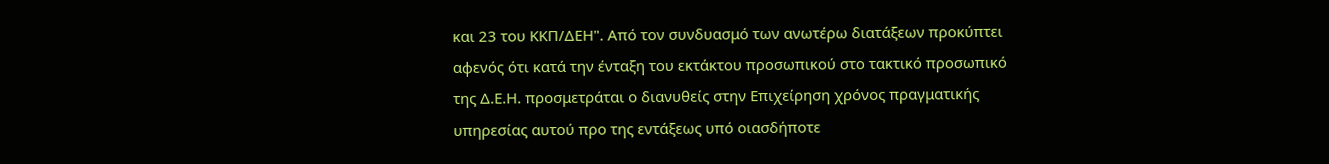και 23 του ΚΚΠ/ΔΕΗ". Από τον συνδυασμό των ανωτέρω διατάξεων προκύπτει αφενός ότι κατά την ένταξη του εκτάκτου προσωπικού στο τακτικό προσωπικό της Δ.Ε.Η. προσμετράται ο διανυθείς στην Επιχείρηση χρόνος πραγματικής υπηρεσίας αυτού προ της εντάξεως υπό οιασδήποτε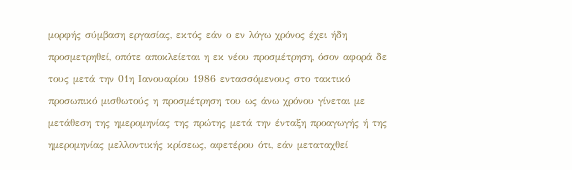μορφής σύμβαση εργασίας, εκτός εάν ο εν λόγω χρόνος έχει ήδη προσμετρηθεί, οπότε αποκλείεται η εκ νέου προσμέτρηση, όσον αφορά δε τους μετά την 01η Ιανουαρίου 1986 εντασσόμενους στο τακτικό προσωπικό μισθωτούς η προσμέτρηση του ως άνω χρόνου γίνεται με μετάθεση της ημερομηνίας της πρώτης μετά την ένταξη προαγωγής ή της ημερομηνίας μελλοντικής κρίσεως, αφετέρου ότι, εάν μεταταχθεί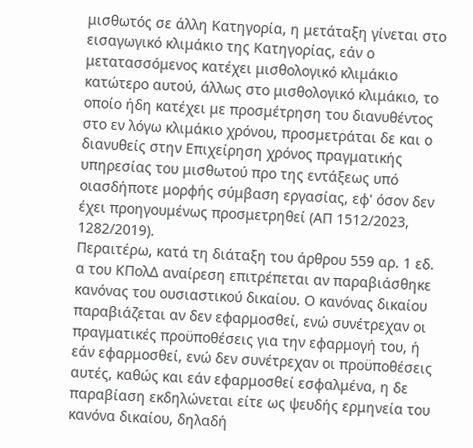μισθωτός σε άλλη Κατηγορία, η μετάταξη γίνεται στο εισαγωγικό κλιμάκιο της Κατηγορίας, εάν ο μετατασσόμενος κατέχει μισθολογικό κλιμάκιο κατώτερο αυτού, άλλως στο μισθολογικό κλιμάκιο, το οποίο ήδη κατέχει με προσμέτρηση του διανυθέντος στο εν λόγω κλιμάκιο χρόνου, προσμετράται δε και ο διανυθείς στην Επιχείρηση χρόνος πραγματικής υπηρεσίας του μισθωτού προ της εντάξεως υπό οιασδήποτε μορφής σύμβαση εργασίας, εφ' όσον δεν έχει προηγουμένως προσμετρηθεί (ΑΠ 1512/2023, 1282/2019).
Περαιτέρω, κατά τη διάταξη του άρθρου 559 αρ. 1 εδ. α του ΚΠολΔ αναίρεση επιτρέπεται αν παραβιάσθηκε κανόνας του ουσιαστικού δικαίου. Ο κανόνας δικαίου παραβιάζεται αν δεν εφαρμοσθεί, ενώ συνέτρεχαν οι πραγματικές προϋποθέσεις για την εφαρμογή του, ή εάν εφαρμοσθεί, ενώ δεν συνέτρεχαν οι προϋποθέσεις αυτές, καθώς και εάν εφαρμοσθεί εσφαλμένα, η δε παραβίαση εκδηλώνεται είτε ως ψευδής ερμηνεία του κανόνα δικαίου, δηλαδή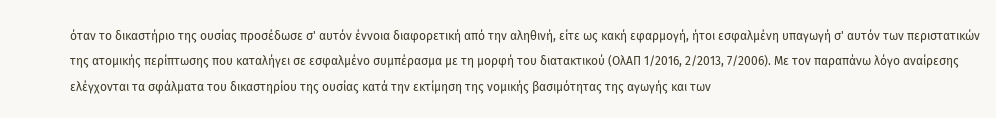όταν το δικαστήριο της ουσίας προσέδωσε σ' αυτόν έννοια διαφορετική από την αληθινή, είτε ως κακή εφαρμογή, ήτοι εσφαλμένη υπαγωγή σ' αυτόν των περιστατικών της ατομικής περίπτωσης που καταλήγει σε εσφαλμένο συμπέρασμα με τη μορφή του διατακτικού (ΟλΑΠ 1/2016, 2/2013, 7/2006). Με τον παραπάνω λόγο αναίρεσης ελέγχονται τα σφάλματα του δικαστηρίου της ουσίας κατά την εκτίμηση της νομικής βασιμότητας της αγωγής και των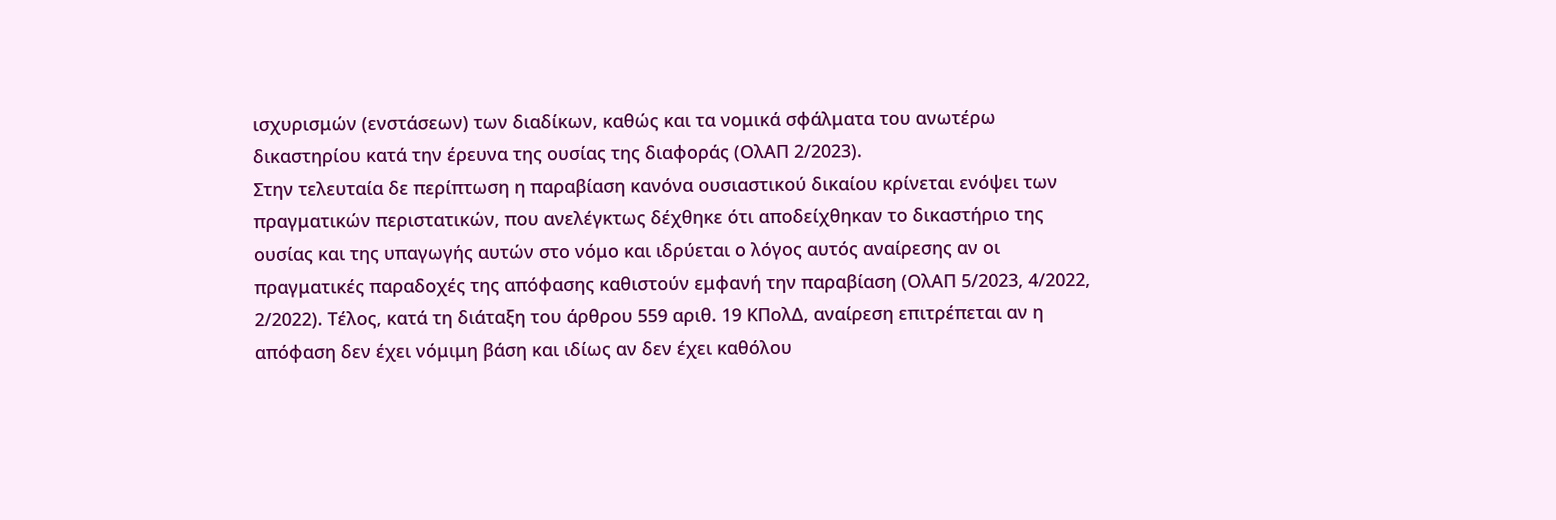ισχυρισμών (ενστάσεων) των διαδίκων, καθώς και τα νομικά σφάλματα του ανωτέρω δικαστηρίου κατά την έρευνα της ουσίας της διαφοράς (ΟλΑΠ 2/2023).
Στην τελευταία δε περίπτωση η παραβίαση κανόνα ουσιαστικού δικαίου κρίνεται ενόψει των πραγματικών περιστατικών, που ανελέγκτως δέχθηκε ότι αποδείχθηκαν το δικαστήριο της ουσίας και της υπαγωγής αυτών στο νόμο και ιδρύεται ο λόγος αυτός αναίρεσης αν οι πραγματικές παραδοχές της απόφασης καθιστούν εμφανή την παραβίαση (ΟλΑΠ 5/2023, 4/2022, 2/2022). Τέλος, κατά τη διάταξη του άρθρου 559 αριθ. 19 ΚΠολΔ, αναίρεση επιτρέπεται αν η απόφαση δεν έχει νόμιμη βάση και ιδίως αν δεν έχει καθόλου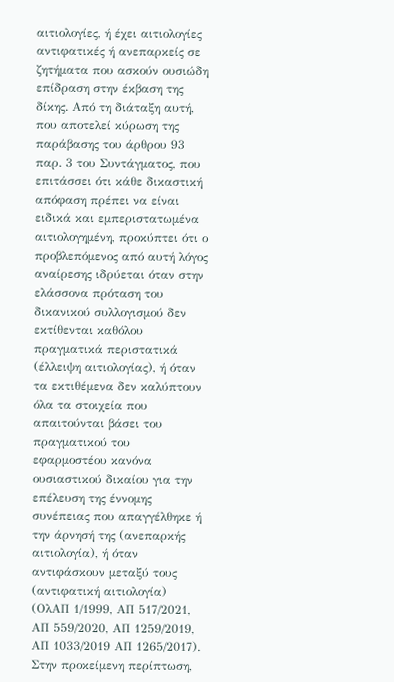αιτιολογίες, ή έχει αιτιολογίες αντιφατικές ή ανεπαρκείς σε ζητήματα που ασκούν ουσιώδη επίδραση στην έκβαση της δίκης. Από τη διάταξη αυτή, που αποτελεί κύρωση της παράβασης του άρθρου 93 παρ. 3 του Συντάγματος, που επιτάσσει ότι κάθε δικαστική απόφαση πρέπει να είναι ειδικά και εμπεριστατωμένα αιτιολογημένη, προκύπτει ότι ο προβλεπόμενος από αυτή λόγος αναίρεσης ιδρύεται όταν στην ελάσσονα πρόταση του δικανικού συλλογισμού δεν εκτίθενται καθόλου πραγματικά περιστατικά (έλλειψη αιτιολογίας), ή όταν τα εκτιθέμενα δεν καλύπτουν όλα τα στοιχεία που απαιτούνται βάσει του πραγματικού του εφαρμοστέου κανόνα ουσιαστικού δικαίου για την επέλευση της έννομης συνέπειας που απαγγέλθηκε ή την άρνησή της (ανεπαρκής αιτιολογία), ή όταν αντιφάσκουν μεταξύ τους (αντιφατική αιτιολογία) (ΟλΑΠ 1/1999, ΑΠ 517/2021, ΑΠ 559/2020, ΑΠ 1259/2019, ΑΠ 1033/2019 ΑΠ 1265/2017).
Στην προκείμενη περίπτωση,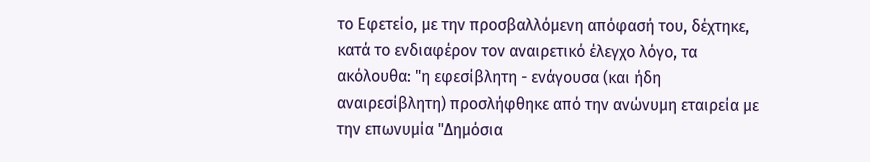το Εφετείο, με την προσβαλλόμενη απόφασή του, δέχτηκε, κατά το ενδιαφέρον τον αναιρετικό έλεγχο λόγο, τα ακόλουθα: "η εφεσίβλητη - ενάγουσα (και ήδη αναιρεσίβλητη) προσλήφθηκε από την ανώνυμη εταιρεία με την επωνυμία "Δημόσια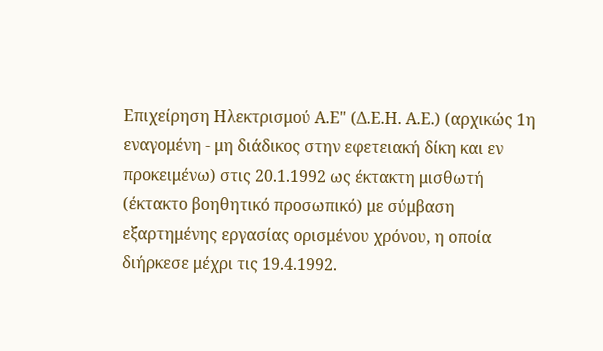Επιχείρηση Ηλεκτρισμού Α.Ε" (Δ.Ε.Η. Α.Ε.) (αρχικώς 1η εναγομένη - μη διάδικος στην εφετειακή δίκη και εν προκειμένω) στις 20.1.1992 ως έκτακτη μισθωτή (έκτακτο βοηθητικό προσωπικό) με σύμβαση εξαρτημένης εργασίας ορισμένου χρόνου, η οποία διήρκεσε μέχρι τις 19.4.1992.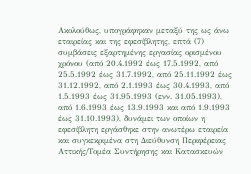Ακολούθως, υπογράφηκαν μεταξύ της ως άνω εταιρείας και της εφεσίβλητης, επτά (7) συμβάσεις εξαρτημένης εργασίας ορισμένου χρόνου (από 20.4.1992 έως 17.5.1992, από 25.5.1992 έως 31.7.1992, από 25.11.1992 έως 31.12.1992, από 2.1.1993 έως 30.4.1993, από 1.5.1993 έως 31.95.1993 (ενν. 31.05.1993), από 1.6.1993 έως 13.9.1993 και από 1.9.1993 έως 31.10.1993), δυνάμει των οποίων η εφεσίβλητη εργάσθηκε στην ανωτέρω εταιρεία και συγκεκριμένα στη Διεύθυνση Περιφέρειας Αττικής/Τομέα Συντήρησης και Κατασκευών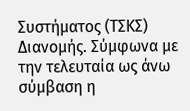Συστήματος (ΤΣΚΣ) Διανομής. Σύμφωνα με την τελευταία ως άνω σύμβαση η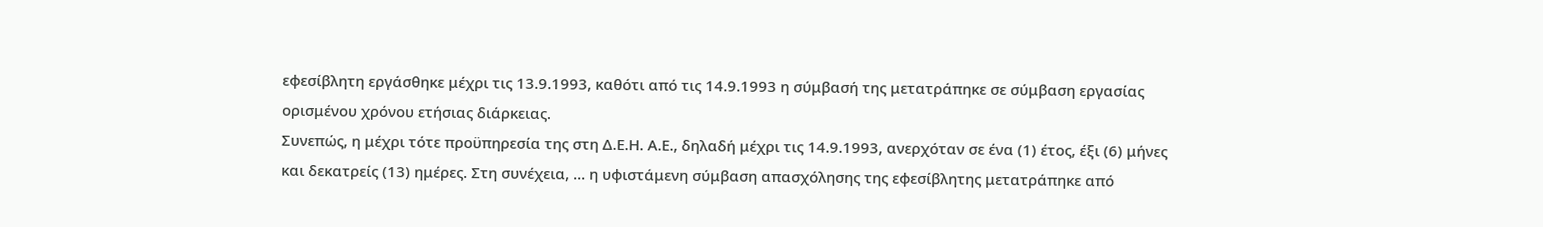εφεσίβλητη εργάσθηκε μέχρι τις 13.9.1993, καθότι από τις 14.9.1993 η σύμβασή της μετατράπηκε σε σύμβαση εργασίας ορισμένου χρόνου ετήσιας διάρκειας.
Συνεπώς, η μέχρι τότε προϋπηρεσία της στη Δ.Ε.Η. Α.Ε., δηλαδή μέχρι τις 14.9.1993, ανερχόταν σε ένα (1) έτος, έξι (6) μήνες και δεκατρείς (13) ημέρες. Στη συνέχεια, ... η υφιστάμενη σύμβαση απασχόλησης της εφεσίβλητης μετατράπηκε από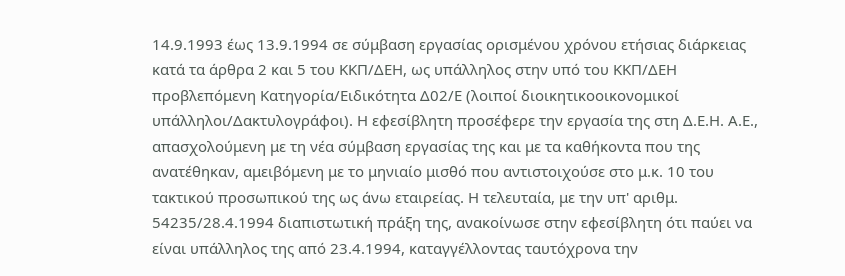14.9.1993 έως 13.9.1994 σε σύμβαση εργασίας ορισμένου χρόνου ετήσιας διάρκειας κατά τα άρθρα 2 και 5 του ΚΚΠ/ΔΕΗ, ως υπάλληλος στην υπό του ΚΚΠ/ΔΕΗ προβλεπόμενη Κατηγορία/Ειδικότητα Δ02/Ε (λοιποί διοικητικοοικονομικοί υπάλληλοι/Δακτυλογράφοι). Η εφεσίβλητη προσέφερε την εργασία της στη Δ.Ε.Η. Α.Ε., απασχολούμενη με τη νέα σύμβαση εργασίας της και με τα καθήκοντα που της ανατέθηκαν, αμειβόμενη με το μηνιαίο μισθό που αντιστοιχούσε στο μ.κ. 10 του τακτικού προσωπικού της ως άνω εταιρείας. Η τελευταία, με την υπ' αριθμ. 54235/28.4.1994 διαπιστωτική πράξη της, ανακοίνωσε στην εφεσίβλητη ότι παύει να είναι υπάλληλος της από 23.4.1994, καταγγέλλοντας ταυτόχρονα την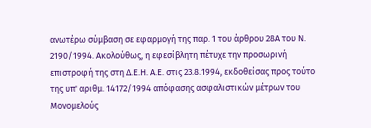ανωτέρω σύμβαση σε εφαρμογή της παρ. 1 του άρθρου 28Α του Ν. 2190/1994. Ακολούθως, η εφεσίβλητη πέτυχε την προσωρινή επιστροφή της στη Δ.Ε.Η. Α.Ε. στις 23.8.1994, εκδοθείσας προς τούτο της υπ' αριθμ. 14172/1994 απόφασης ασφαλιστικών μέτρων του Μονομελούς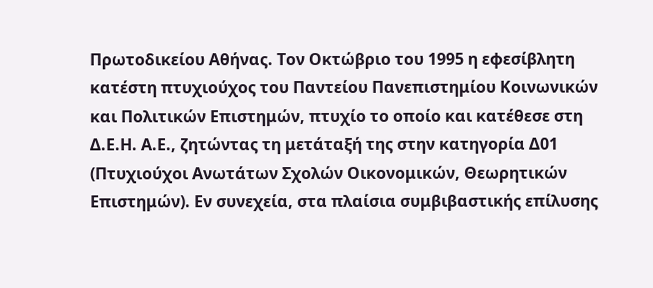Πρωτοδικείου Αθήνας. Τον Οκτώβριο του 1995 η εφεσίβλητη κατέστη πτυχιούχος του Παντείου Πανεπιστημίου Κοινωνικών και Πολιτικών Επιστημών, πτυχίο το οποίο και κατέθεσε στη Δ.Ε.Η. Α.Ε., ζητώντας τη μετάταξή της στην κατηγορία Δ01 (Πτυχιούχοι Ανωτάτων Σχολών Οικονομικών, Θεωρητικών Επιστημών). Εν συνεχεία, στα πλαίσια συμβιβαστικής επίλυσης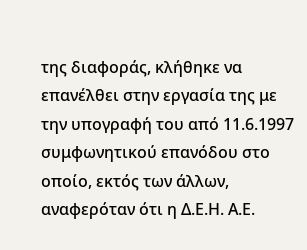της διαφοράς, κλήθηκε να επανέλθει στην εργασία της με την υπογραφή του από 11.6.1997 συμφωνητικού επανόδου στο οποίο, εκτός των άλλων, αναφερόταν ότι η Δ.Ε.Η. Α.Ε.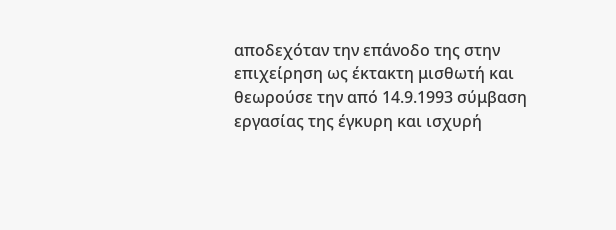αποδεχόταν την επάνοδο της στην επιχείρηση ως έκτακτη μισθωτή και θεωρούσε την από 14.9.1993 σύμβαση εργασίας της έγκυρη και ισχυρή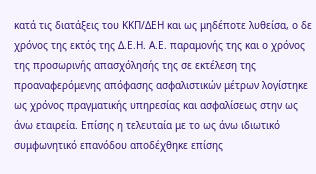κατά τις διατάξεις του ΚΚΠ/ΔΕΗ και ως μηδέποτε λυθείσα, ο δε χρόνος της εκτός της Δ.Ε.Η. Α.Ε. παραμονής της και ο χρόνος της προσωρινής απασχόλησής της σε εκτέλεση της προαναφερόμενης απόφασης ασφαλιστικών μέτρων λογίστηκε ως χρόνος πραγματικής υπηρεσίας και ασφαλίσεως στην ως άνω εταιρεία. Επίσης η τελευταία με το ως άνω ιδιωτικό συμφωνητικό επανόδου αποδέχθηκε επίσης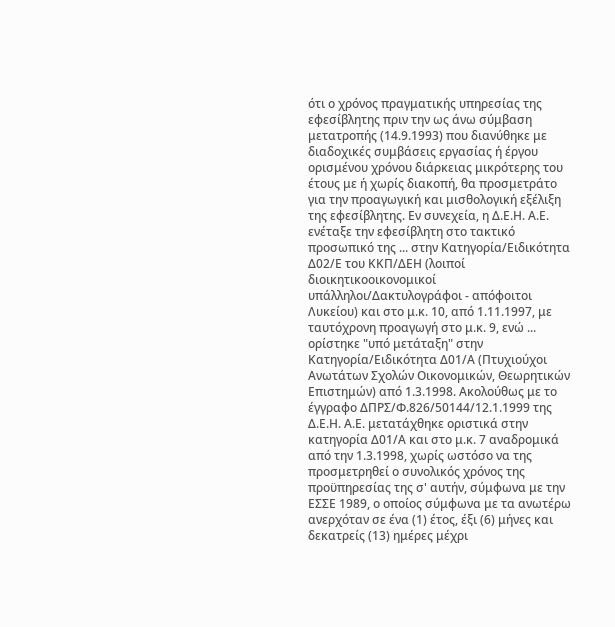ότι ο χρόνος πραγματικής υπηρεσίας της εφεσίβλητης πριν την ως άνω σύμβαση μετατροπής (14.9.1993) που διανύθηκε με διαδοχικές συμβάσεις εργασίας ή έργου ορισμένου χρόνου διάρκειας μικρότερης του έτους με ή χωρίς διακοπή, θα προσμετράτο για την προαγωγική και μισθολογική εξέλιξη της εφεσίβλητης. Εν συνεχεία, η Δ.Ε.Η. Α.Ε. ενέταξε την εφεσίβλητη στο τακτικό προσωπικό της ... στην Κατηγορία/Ειδικότητα Δ02/Ε του ΚΚΠ/ΔΕΗ (λοιποί διοικητικοοικονομικοί υπάλληλοι/Δακτυλογράφοι - απόφοιτοι Λυκείου) και στο μ.κ. 10, από 1.11.1997, με ταυτόχρονη προαγωγή στο μ.κ. 9, ενώ ... ορίστηκε "υπό μετάταξη" στην Κατηγορία/Ειδικότητα Δ01/Α (Πτυχιούχοι Ανωτάτων Σχολών Οικονομικών, Θεωρητικών Επιστημών) από 1.3.1998. Ακολούθως με το έγγραφο ΔΠΡΣ/Φ.826/50144/12.1.1999 της Δ.Ε.Η. Α.Ε. μετατάχθηκε οριστικά στην κατηγορία Δ01/Α και στο μ.κ. 7 αναδρομικά από την 1.3.1998, χωρίς ωστόσο να της προσμετρηθεί ο συνολικός χρόνος της προϋπηρεσίας της σ' αυτήν, σύμφωνα με την ΕΣΣΕ 1989, ο οποίος σύμφωνα με τα ανωτέρω ανερχόταν σε ένα (1) έτος, έξι (6) μήνες και δεκατρείς (13) ημέρες μέχρι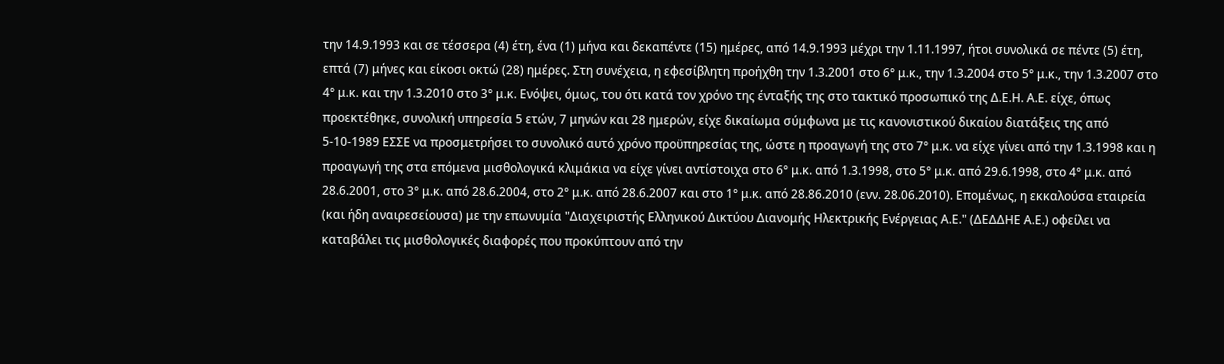την 14.9.1993 και σε τέσσερα (4) έτη, ένα (1) μήνα και δεκαπέντε (15) ημέρες, από 14.9.1993 μέχρι την 1.11.1997, ήτοι συνολικά σε πέντε (5) έτη, επτά (7) μήνες και είκοσι οκτώ (28) ημέρες. Στη συνέχεια, η εφεσίβλητη προήχθη την 1.3.2001 στο 6° μ.κ., την 1.3.2004 στο 5° μ.κ., την 1.3.2007 στο 4° μ.κ. και την 1.3.2010 στο 3° μ.κ. Ενόψει, όμως, του ότι κατά τον χρόνο της ένταξής της στο τακτικό προσωπικό της Δ.Ε.Η. Α.Ε. είχε, όπως προεκτέθηκε, συνολική υπηρεσία 5 ετών, 7 μηνών και 28 ημερών, είχε δικαίωμα σύμφωνα με τις κανονιστικού δικαίου διατάξεις της από 5-10-1989 ΕΣΣΕ να προσμετρήσει το συνολικό αυτό χρόνο προϋπηρεσίας της, ώστε η προαγωγή της στο 7° μ.κ. να είχε γίνει από την 1.3.1998 και η προαγωγή της στα επόμενα μισθολογικά κλιμάκια να είχε γίνει αντίστοιχα στο 6° μ.κ. από 1.3.1998, στο 5° μ.κ. από 29.6.1998, στο 4° μ.κ. από 28.6.2001, στο 3° μ.κ. από 28.6.2004, στο 2° μ.κ. από 28.6.2007 και στο 1° μ.κ. από 28.86.2010 (ενν. 28.06.2010). Επομένως, η εκκαλούσα εταιρεία (και ήδη αναιρεσείουσα) με την επωνυμία "Διαχειριστής Ελληνικού Δικτύου Διανομής Ηλεκτρικής Ενέργειας Α.Ε." (ΔΕΔΔΗΕ Α.Ε.) οφείλει να καταβάλει τις μισθολογικές διαφορές που προκύπτουν από την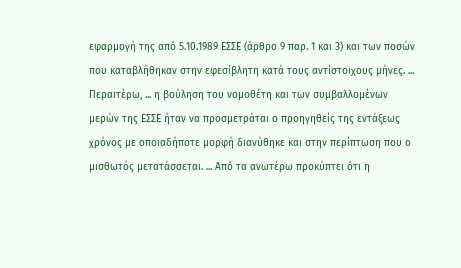εφαρμογή της από 5.10.1989 ΕΣΣΕ (άρθρο 9 παρ. 1 και 3) και των ποσών που καταβλήθηκαν στην εφεσίβλητη κατά τους αντίστοιχους μήνες. ... Περαιτέρω, ... η βούληση του νομοθέτη και των συμβαλλομένων μερών της ΕΣΣΕ ήταν να προσμετράται ο προηγηθείς της εντάξεως χρόνος με οποιαδήποτε μορφή διανύθηκε και στην περίπτωση που ο μισθωτός μετατάσσεται. ... Από τα ανωτέρω προκύπτει ότι η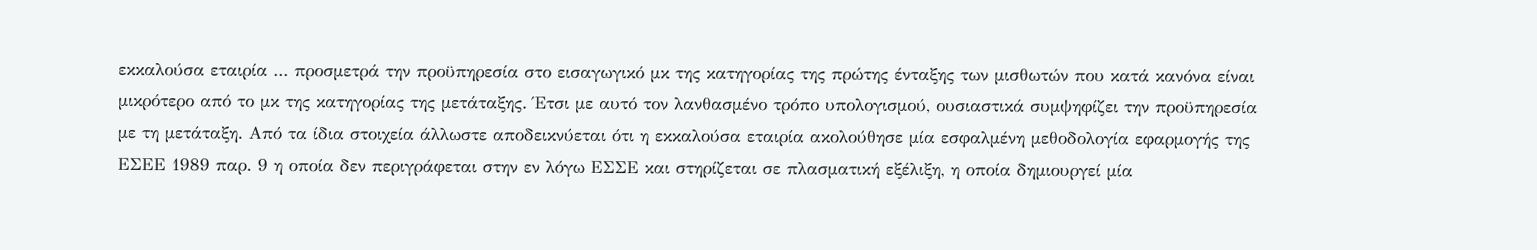εκκαλούσα εταιρία ... προσμετρά την προϋπηρεσία στο εισαγωγικό μκ της κατηγορίας της πρώτης ένταξης των μισθωτών που κατά κανόνα είναι μικρότερο από το μκ της κατηγορίας της μετάταξης. Έτσι με αυτό τον λανθασμένο τρόπο υπολογισμού, ουσιαστικά συμψηφίζει την προϋπηρεσία με τη μετάταξη. Από τα ίδια στοιχεία άλλωστε αποδεικνύεται ότι η εκκαλούσα εταιρία ακολούθησε μία εσφαλμένη μεθοδολογία εφαρμογής της ΕΣΕΕ 1989 παρ. 9 η οποία δεν περιγράφεται στην εν λόγω ΕΣΣΕ και στηρίζεται σε πλασματική εξέλιξη, η οποία δημιουργεί μία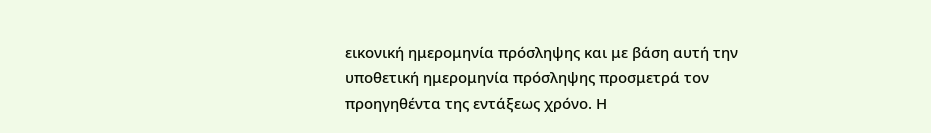εικονική ημερομηνία πρόσληψης και με βάση αυτή την υποθετική ημερομηνία πρόσληψης προσμετρά τον προηγηθέντα της εντάξεως χρόνο. Η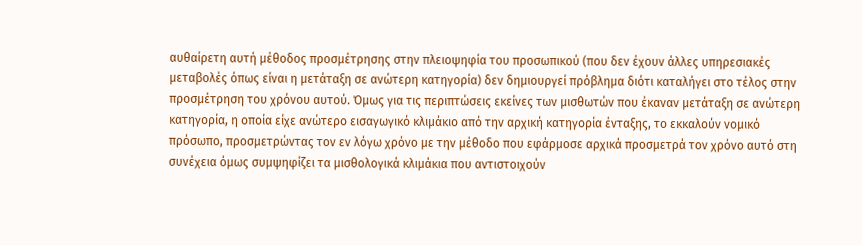αυθαίρετη αυτή μέθοδος προσμέτρησης στην πλειοψηφία του προσωπικού (που δεν έχουν άλλες υπηρεσιακές μεταβολές όπως είναι η μετάταξη σε ανώτερη κατηγορία) δεν δημιουργεί πρόβλημα διότι καταλήγει στο τέλος στην προσμέτρηση του χρόνου αυτού. Όμως για τις περιπτώσεις εκείνες των μισθωτών που έκαναν μετάταξη σε ανώτερη κατηγορία, η οποία είχε ανώτερο εισαγωγικό κλιμάκιο από την αρχική κατηγορία ένταξης, το εκκαλούν νομικό πρόσωπο, προσμετρώντας τον εν λόγω χρόνο με την μέθοδο που εφάρμοσε αρχικά προσμετρά τον χρόνο αυτό στη συνέχεια όμως συμψηφίζει τα μισθολογικά κλιμάκια που αντιστοιχούν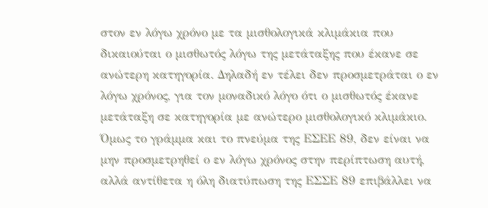στον εν λόγω χρόνο με τα μισθολογικά κλιμάκια που δικαιούται ο μισθωτός λόγω της μετάταξης που έκανε σε ανώτερη κατηγορία. Δηλαδή εν τέλει δεν προσμετράται ο εν λόγω χρόνος, για τον μοναδικό λόγο ότι ο μισθωτός έκανε μετάταξη σε κατηγορία με ανώτερο μισθολογικό κλιμάκιο. Όμως το γράμμα και το πνεύμα της ΕΣΕΕ 89, δεν είναι να μην προσμετρηθεί ο εν λόγω χρόνος στην περίπτωση αυτή, αλλά αντίθετα η όλη διατύπωση της ΕΣΣΕ 89 επιβάλλει να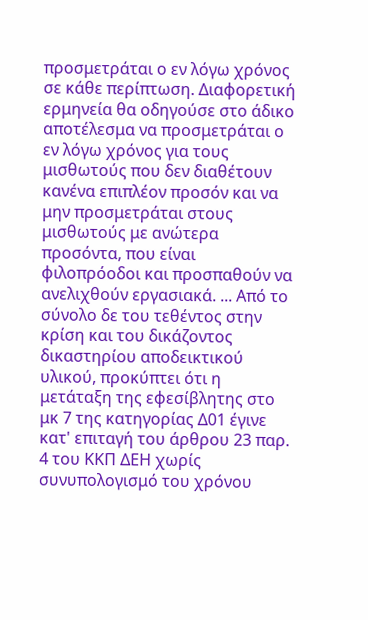προσμετράται ο εν λόγω χρόνος σε κάθε περίπτωση. Διαφορετική ερμηνεία θα οδηγούσε στο άδικο αποτέλεσμα να προσμετράται ο εν λόγω χρόνος για τους μισθωτούς που δεν διαθέτουν κανένα επιπλέον προσόν και να μην προσμετράται στους μισθωτούς με ανώτερα προσόντα, που είναι φιλοπρόοδοι και προσπαθούν να ανελιχθούν εργασιακά. ... Από το σύνολο δε του τεθέντος στην κρίση και του δικάζοντος δικαστηρίου αποδεικτικού υλικού, προκύπτει ότι η μετάταξη της εφεσίβλητης στο μκ 7 της κατηγορίας Δ01 έγινε κατ' επιταγή του άρθρου 23 παρ. 4 του ΚΚΠ ΔΕΗ χωρίς συνυπολογισμό του χρόνου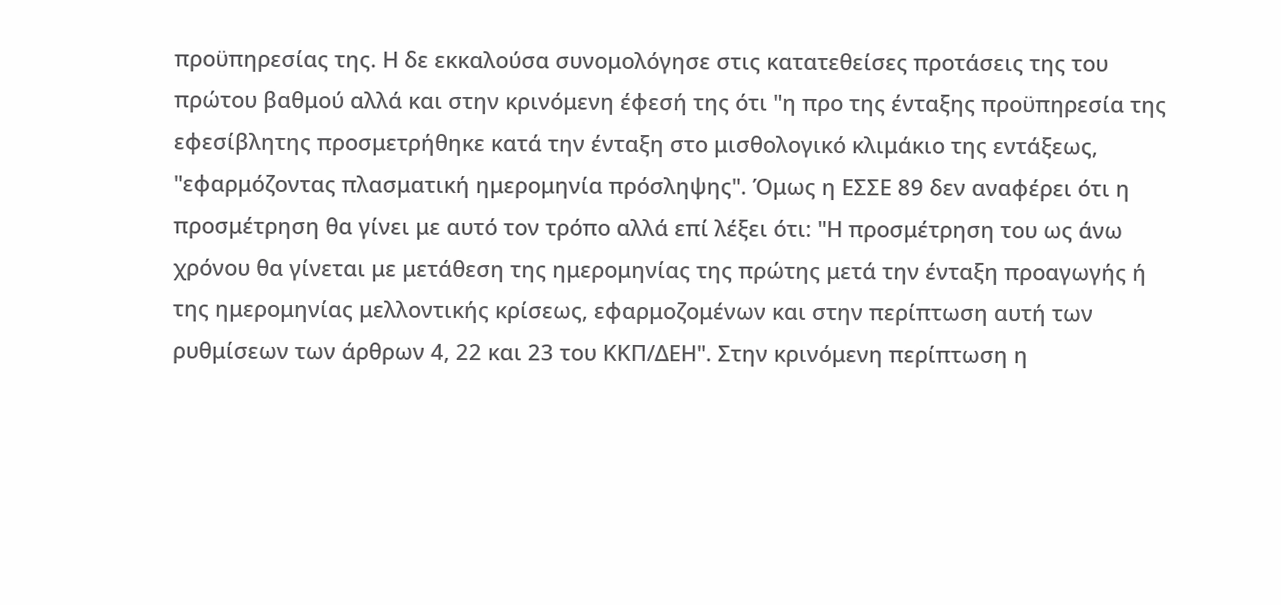προϋπηρεσίας της. Η δε εκκαλούσα συνομολόγησε στις κατατεθείσες προτάσεις της του πρώτου βαθμού αλλά και στην κρινόμενη έφεσή της ότι "η προ της ένταξης προϋπηρεσία της εφεσίβλητης προσμετρήθηκε κατά την ένταξη στο μισθολογικό κλιμάκιο της εντάξεως, "εφαρμόζοντας πλασματική ημερομηνία πρόσληψης". Όμως η ΕΣΣΕ 89 δεν αναφέρει ότι η προσμέτρηση θα γίνει με αυτό τον τρόπο αλλά επί λέξει ότι: "Η προσμέτρηση του ως άνω χρόνου θα γίνεται με μετάθεση της ημερομηνίας της πρώτης μετά την ένταξη προαγωγής ή της ημερομηνίας μελλοντικής κρίσεως, εφαρμοζομένων και στην περίπτωση αυτή των ρυθμίσεων των άρθρων 4, 22 και 23 του ΚΚΠ/ΔΕΗ". Στην κρινόμενη περίπτωση η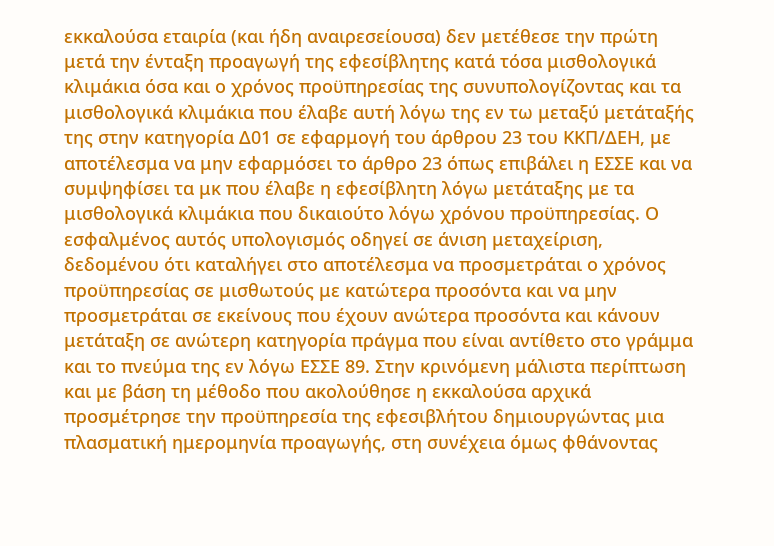εκκαλούσα εταιρία (και ήδη αναιρεσείουσα) δεν μετέθεσε την πρώτη μετά την ένταξη προαγωγή της εφεσίβλητης κατά τόσα μισθολογικά κλιμάκια όσα και ο χρόνος προϋπηρεσίας της συνυπολογίζοντας και τα μισθολογικά κλιμάκια που έλαβε αυτή λόγω της εν τω μεταξύ μετάταξής της στην κατηγορία Δ01 σε εφαρμογή του άρθρου 23 του ΚΚΠ/ΔΕΗ, με αποτέλεσμα να μην εφαρμόσει το άρθρο 23 όπως επιβάλει η ΕΣΣΕ και να συμψηφίσει τα μκ που έλαβε η εφεσίβλητη λόγω μετάταξης με τα μισθολογικά κλιμάκια που δικαιούτο λόγω χρόνου προϋπηρεσίας. Ο εσφαλμένος αυτός υπολογισμός οδηγεί σε άνιση μεταχείριση, δεδομένου ότι καταλήγει στο αποτέλεσμα να προσμετράται ο χρόνος προϋπηρεσίας σε μισθωτούς με κατώτερα προσόντα και να μην προσμετράται σε εκείνους που έχουν ανώτερα προσόντα και κάνουν μετάταξη σε ανώτερη κατηγορία πράγμα που είναι αντίθετο στο γράμμα και το πνεύμα της εν λόγω ΕΣΣΕ 89. Στην κρινόμενη μάλιστα περίπτωση και με βάση τη μέθοδο που ακολούθησε η εκκαλούσα αρχικά προσμέτρησε την προϋπηρεσία της εφεσιβλήτου δημιουργώντας μια πλασματική ημερομηνία προαγωγής, στη συνέχεια όμως φθάνοντας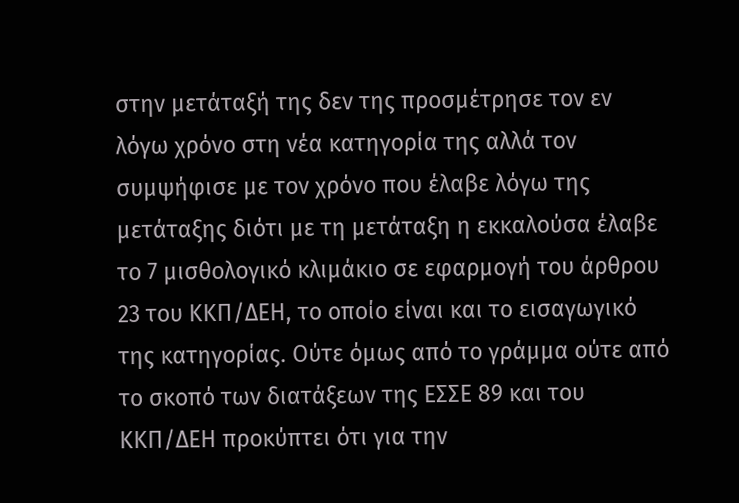στην μετάταξή της δεν της προσμέτρησε τον εν λόγω χρόνο στη νέα κατηγορία της αλλά τον συμψήφισε με τον χρόνο που έλαβε λόγω της μετάταξης διότι με τη μετάταξη η εκκαλούσα έλαβε το 7 μισθολογικό κλιμάκιο σε εφαρμογή του άρθρου 23 του ΚΚΠ/ΔΕΗ, το οποίο είναι και το εισαγωγικό της κατηγορίας. Ούτε όμως από το γράμμα ούτε από το σκοπό των διατάξεων της ΕΣΣΕ 89 και του ΚΚΠ/ΔΕΗ προκύπτει ότι για την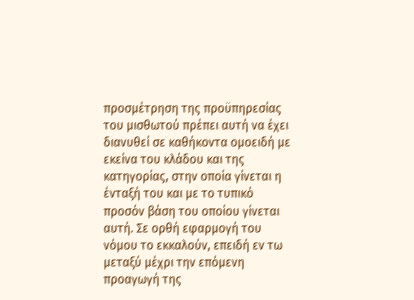προσμέτρηση της προϋπηρεσίας του μισθωτού πρέπει αυτή να έχει διανυθεί σε καθήκοντα ομοειδή με εκείνα του κλάδου και της κατηγορίας, στην οποία γίνεται η ένταξή του και με το τυπικό προσόν βάση του οποίου γίνεται αυτή. Σε ορθή εφαρμογή του νόμου το εκκαλούν, επειδή εν τω μεταξύ μέχρι την επόμενη προαγωγή της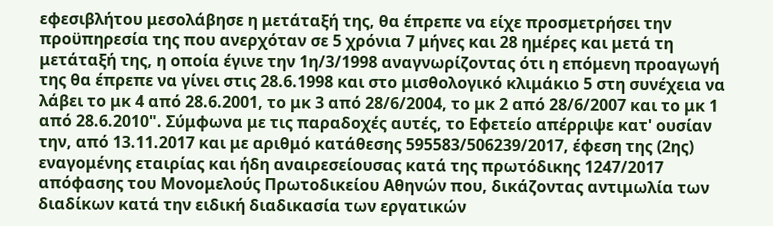εφεσιβλήτου μεσολάβησε η μετάταξή της, θα έπρεπε να είχε προσμετρήσει την προϋπηρεσία της που ανερχόταν σε 5 χρόνια 7 μήνες και 28 ημέρες και μετά τη μετάταξή της, η οποία έγινε την 1η/3/1998 αναγνωρίζοντας ότι η επόμενη προαγωγή της θα έπρεπε να γίνει στις 28.6.1998 και στο μισθολογικό κλιμάκιο 5 στη συνέχεια να λάβει το μκ 4 από 28.6.2001, το μκ 3 από 28/6/2004, το μκ 2 από 28/6/2007 και το μκ 1 από 28.6.2010". Σύμφωνα με τις παραδοχές αυτές, το Εφετείο απέρριψε κατ' ουσίαν την, από 13.11.2017 και με αριθμό κατάθεσης 595583/506239/2017, έφεση της (2ης) εναγομένης εταιρίας και ήδη αναιρεσείουσας κατά της πρωτόδικης 1247/2017 απόφασης του Μονομελούς Πρωτοδικείου Αθηνών που, δικάζοντας αντιμωλία των διαδίκων κατά την ειδική διαδικασία των εργατικών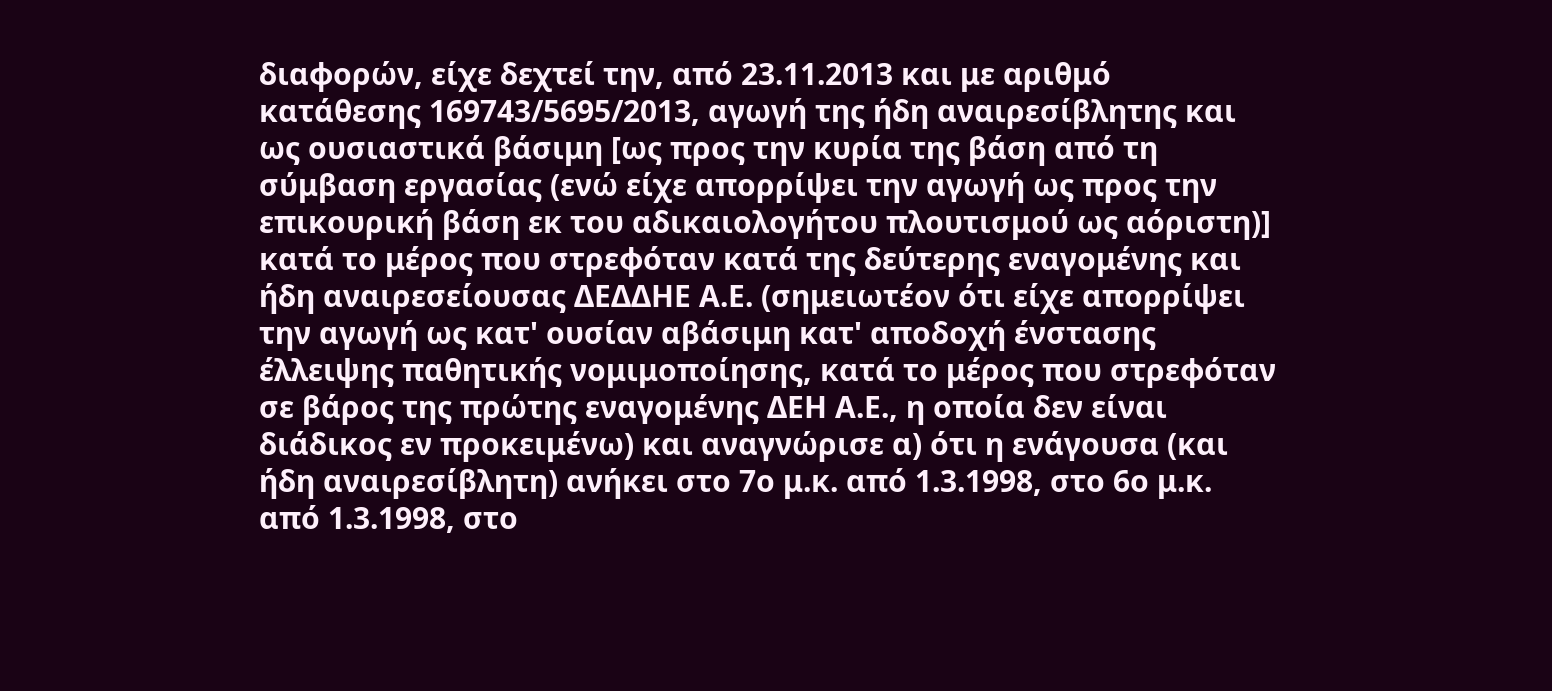διαφορών, είχε δεχτεί την, από 23.11.2013 και με αριθμό κατάθεσης 169743/5695/2013, αγωγή της ήδη αναιρεσίβλητης και ως ουσιαστικά βάσιμη [ως προς την κυρία της βάση από τη σύμβαση εργασίας (ενώ είχε απορρίψει την αγωγή ως προς την επικουρική βάση εκ του αδικαιολογήτου πλουτισμού ως αόριστη)] κατά το μέρος που στρεφόταν κατά της δεύτερης εναγομένης και ήδη αναιρεσείουσας ΔΕΔΔΗΕ Α.Ε. (σημειωτέον ότι είχε απορρίψει την αγωγή ως κατ' ουσίαν αβάσιμη κατ' αποδοχή ένστασης έλλειψης παθητικής νομιμοποίησης, κατά το μέρος που στρεφόταν σε βάρος της πρώτης εναγομένης ΔΕΗ Α.Ε., η οποία δεν είναι διάδικος εν προκειμένω) και αναγνώρισε α) ότι η ενάγουσα (και ήδη αναιρεσίβλητη) ανήκει στο 7ο μ.κ. από 1.3.1998, στο 6ο μ.κ. από 1.3.1998, στο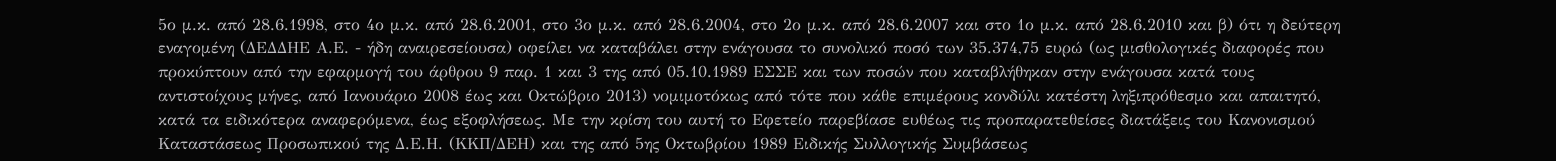5ο μ.κ. από 28.6.1998, στο 4ο μ.κ. από 28.6.2001, στο 3ο μ.κ. από 28.6.2004, στο 2ο μ.κ. από 28.6.2007 και στο 1ο μ.κ. από 28.6.2010 και β) ότι η δεύτερη εναγομένη (ΔΕΔΔΗΕ Α.Ε. - ήδη αναιρεσείουσα) οφείλει να καταβάλει στην ενάγουσα το συνολικό ποσό των 35.374,75 ευρώ (ως μισθολογικές διαφορές που προκύπτουν από την εφαρμογή του άρθρου 9 παρ. 1 και 3 της από 05.10.1989 ΕΣΣΕ και των ποσών που καταβλήθηκαν στην ενάγουσα κατά τους αντιστοίχους μήνες, από Ιανουάριο 2008 έως και Οκτώβριο 2013) νομιμοτόκως από τότε που κάθε επιμέρους κονδύλι κατέστη ληξιπρόθεσμο και απαιτητό, κατά τα ειδικότερα αναφερόμενα, έως εξοφλήσεως. Με την κρίση του αυτή το Εφετείο παρεβίασε ευθέως τις προπαρατεθείσες διατάξεις του Κανονισμού Καταστάσεως Προσωπικού της Δ.Ε.Η. (ΚΚΠ/ΔΕΗ) και της από 5ης Οκτωβρίου 1989 Ειδικής Συλλογικής Συμβάσεως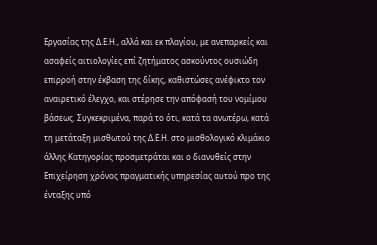Εργασίας της Δ.Ε.Η., αλλά και εκ πλαγίου, με ανεπαρκείς και ασαφείς αιτιολογίες επί ζητήματος ασκούντος ουσιώδη επιρροή στην έκβαση της δίκης, καθιστώσες ανέφικτο τον αναιρετικό έλεγχο, και στέρησε την απόφασή του νομίμου βάσεως. Συγκεκριμένα, παρά το ότι, κατά τα ανωτέρω, κατά τη μετάταξη μισθωτού της Δ.Ε.Η. στο μισθολογικό κλιμάκιο άλλης Κατηγορίας προσμετράται και ο διανυθείς στην Επιχείρηση χρόνος πραγματικής υπηρεσίας αυτού προ της ένταξης υπό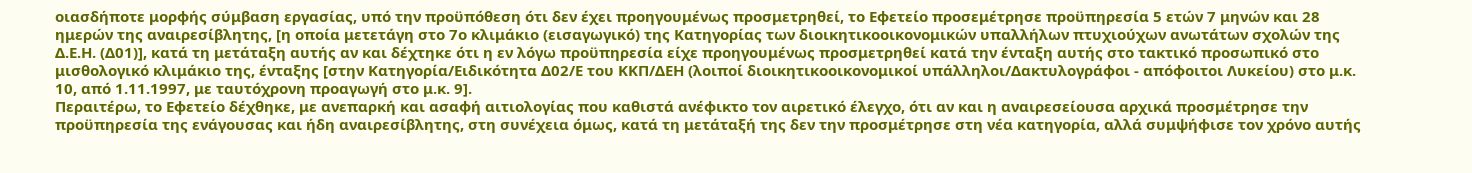οιασδήποτε μορφής σύμβαση εργασίας, υπό την προϋπόθεση ότι δεν έχει προηγουμένως προσμετρηθεί, το Εφετείο προσεμέτρησε προϋπηρεσία 5 ετών 7 μηνών και 28 ημερών της αναιρεσίβλητης, [η οποία μετετάγη στο 7ο κλιμάκιο (εισαγωγικό) της Κατηγορίας των διοικητικοοικονομικών υπαλλήλων πτυχιούχων ανωτάτων σχολών της Δ.Ε.Η. (Δ01)], κατά τη μετάταξη αυτής αν και δέχτηκε ότι η εν λόγω προϋπηρεσία είχε προηγουμένως προσμετρηθεί κατά την ένταξη αυτής στο τακτικό προσωπικό στο μισθολογικό κλιμάκιο της, ένταξης [στην Κατηγορία/Ειδικότητα Δ02/Ε του ΚΚΠ/ΔΕΗ (λοιποί διοικητικοοικονομικοί υπάλληλοι/Δακτυλογράφοι - απόφοιτοι Λυκείου) στο μ.κ. 10, από 1.11.1997, με ταυτόχρονη προαγωγή στο μ.κ. 9].
Περαιτέρω, το Εφετείο δέχθηκε, με ανεπαρκή και ασαφή αιτιολογίας που καθιστά ανέφικτο τον αιρετικό έλεγχο, ότι αν και η αναιρεσείουσα αρχικά προσμέτρησε την προϋπηρεσία της ενάγουσας και ήδη αναιρεσίβλητης, στη συνέχεια όμως, κατά τη μετάταξή της δεν την προσμέτρησε στη νέα κατηγορία, αλλά συμψήφισε τον χρόνο αυτής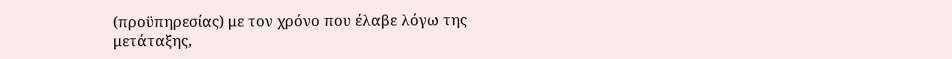(προϋπηρεσίας) με τον χρόνο που έλαβε λόγω της μετάταξης,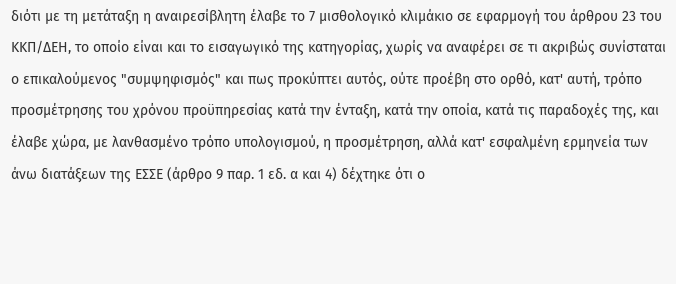διότι με τη μετάταξη η αναιρεσίβλητη έλαβε το 7 μισθολογικό κλιμάκιο σε εφαρμογή του άρθρου 23 του ΚΚΠ/ΔΕΗ, το οποίο είναι και το εισαγωγικό της κατηγορίας, χωρίς να αναφέρει σε τι ακριβώς συνίσταται ο επικαλούμενος "συμψηφισμός" και πως προκύπτει αυτός, ούτε προέβη στο ορθό, κατ' αυτή, τρόπο προσμέτρησης του χρόνου προϋπηρεσίας κατά την ένταξη, κατά την οποία, κατά τις παραδοχές της, και έλαβε χώρα, με λανθασμένο τρόπο υπολογισμού, η προσμέτρηση, αλλά κατ' εσφαλμένη ερμηνεία των άνω διατάξεων της ΕΣΣΕ (άρθρο 9 παρ. 1 εδ. α και 4) δέχτηκε ότι ο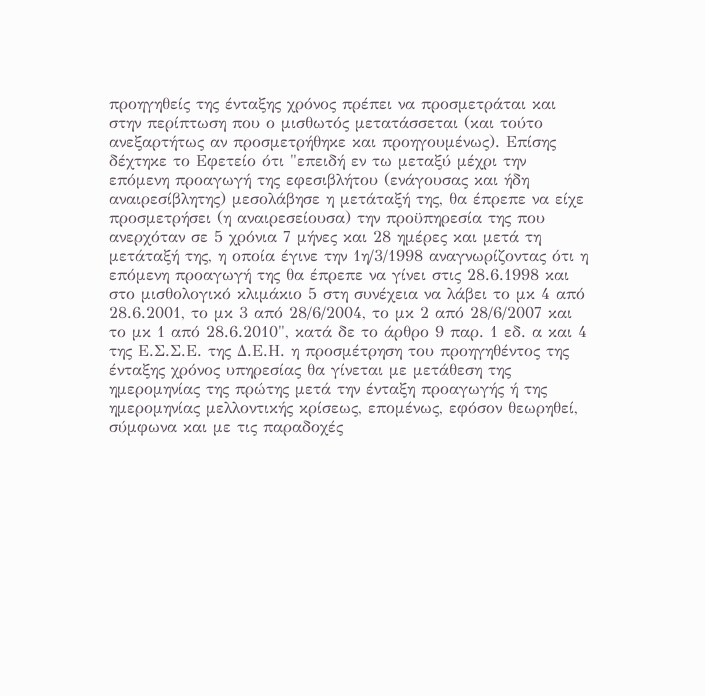προηγηθείς της ένταξης χρόνος πρέπει να προσμετράται και στην περίπτωση που ο μισθωτός μετατάσσεται (και τούτο ανεξαρτήτως αν προσμετρήθηκε και προηγουμένως). Επίσης δέχτηκε το Εφετείο ότι "επειδή εν τω μεταξύ μέχρι την επόμενη προαγωγή της εφεσιβλήτου (ενάγουσας και ήδη αναιρεσίβλητης) μεσολάβησε η μετάταξή της, θα έπρεπε να είχε προσμετρήσει (η αναιρεσείουσα) την προϋπηρεσία της που ανερχόταν σε 5 χρόνια 7 μήνες και 28 ημέρες και μετά τη μετάταξή της, η οποία έγινε την 1η/3/1998 αναγνωρίζοντας ότι η επόμενη προαγωγή της θα έπρεπε να γίνει στις 28.6.1998 και στο μισθολογικό κλιμάκιο 5 στη συνέχεια να λάβει το μκ 4 από 28.6.2001, το μκ 3 από 28/6/2004, το μκ 2 από 28/6/2007 και το μκ 1 από 28.6.2010", κατά δε το άρθρο 9 παρ. 1 εδ. α και 4 της Ε.Σ.Σ.Ε. της Δ.Ε.Η. η προσμέτρηση του προηγηθέντος της ένταξης χρόνος υπηρεσίας θα γίνεται με μετάθεση της ημερομηνίας της πρώτης μετά την ένταξη προαγωγής ή της ημερομηνίας μελλοντικής κρίσεως, επομένως, εφόσον θεωρηθεί, σύμφωνα και με τις παραδοχές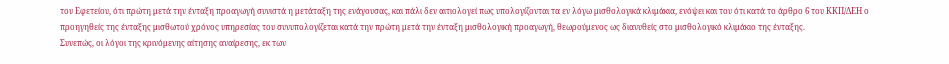του Εφετείου, ότι πρώτη μετά την ένταξη προαγωγή συνιστά η μετάταξη της ενάγουσας, και πάλι δεν αιτιολογεί πως υπολογίζονται τα εν λόγω μισθολογικά κλιμάκια, ενόψει και του ότι κατά το άρθρο 6 του ΚΚΠ/ΔΕΗ ο προηγηθείς της ένταξης μισθωτού χρόνος υπηρεσίας του συνυπολογίζεται κατά την πρώτη μετά την ένταξη μισθολογική προαγωγή, θεωρούμενος ως διανυθείς στο μισθολογικό κλιμάκιο της ένταξης.
Συνεπώς, οι λόγοι της κρινόμενης αίτησης αναίρεσης, εκ των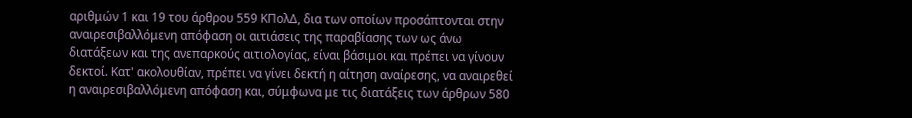αριθμών 1 και 19 του άρθρου 559 ΚΠολΔ, δια των οποίων προσάπτονται στην αναιρεσιβαλλόμενη απόφαση οι αιτιάσεις της παραβίασης των ως άνω διατάξεων και της ανεπαρκούς αιτιολογίας, είναι βάσιμοι και πρέπει να γίνουν δεκτοί. Κατ' ακολουθίαν, πρέπει να γίνει δεκτή η αίτηση αναίρεσης, να αναιρεθεί η αναιρεσιβαλλόμενη απόφαση και, σύμφωνα με τις διατάξεις των άρθρων 580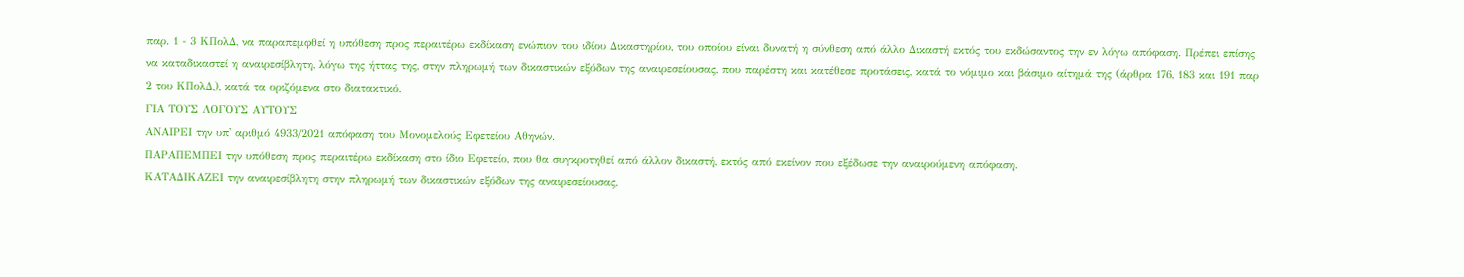παρ. 1 - 3 ΚΠολΔ, να παραπεμφθεί η υπόθεση προς περαιτέρω εκδίκαση ενώπιον του ιδίου Δικαστηρίου, του οποίου είναι δυνατή η σύνθεση από άλλο Δικαστή εκτός του εκδώσαντος την εν λόγω απόφαση. Πρέπει επίσης να καταδικαστεί η αναιρεσίβλητη, λόγω της ήττας της, στην πληρωμή των δικαστικών εξόδων της αναιρεσείουσας, που παρέστη και κατέθεσε προτάσεις, κατά το νόμιμο και βάσιμο αίτημά της (άρθρα 176, 183 και 191 παρ 2 του ΚΠολΔ,), κατά τα οριζόμενα στο διατακτικό.
ΓΙΑ ΤΟΥΣ ΛΟΓΟΥΣ ΑΥΤΟΥΣ
ΑΝΑΙΡΕΙ την υπ' αριθμό 4933/2021 απόφαση του Μονομελούς Εφετείου Αθηνών.
ΠΑΡΑΠΕΜΠΕΙ την υπόθεση προς περαιτέρω εκδίκαση στο ίδιο Εφετείο, που θα συγκροτηθεί από άλλον δικαστή, εκτός από εκείνον που εξέδωσε την αναιρούμενη απόφαση.
ΚΑΤΑΔΙΚΑΖΕΙ την αναιρεσίβλητη στην πληρωμή των δικαστικών εξόδων της αναιρεσείουσας,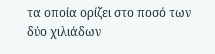τα οποία ορίζει στο ποσό των δύο χιλιάδων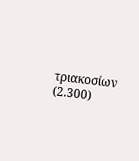τριακοσίων (2.300)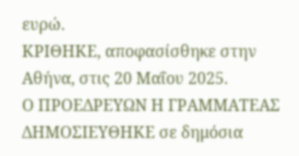ευρώ.
ΚΡΙΘΗΚΕ, αποφασίσθηκε στην Αθήνα, στις 20 Μαΐου 2025.
Ο ΠΡΟΕΔΡΕΥΩΝ Η ΓΡΑΜΜΑΤΕΑΣ
ΔΗΜΟΣΙΕΥΘΗΚΕ σε δημόσια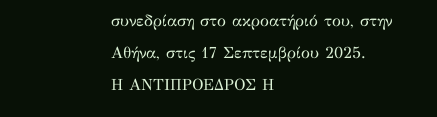συνεδρίαση στο ακροατήριό του, στην Αθήνα, στις 17 Σεπτεμβρίου 2025.
Η ΑΝΤΙΠΡΟΕΔΡΟΣ Η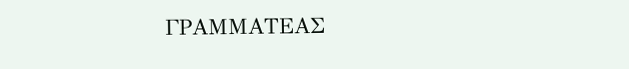ΓΡΑΜΜΑΤΕΑΣ